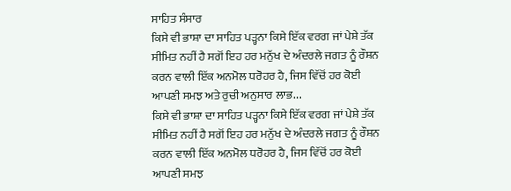ਸਾਹਿਤ ਸੰਸਾਰ
ਕਿਸੇ ਵੀ ਭਾਸ਼ਾ ਦਾ ਸਾਹਿਤ ਪੜ੍ਹਨਾ ਕਿਸੇ ਇੱਕ ਵਰਗ ਜਾਂ ਪੇਸ਼ੇ ਤੱਕ ਸੀਮਿਤ ਨਹੀਂ ਹੈ ਸਗੋਂ ਇਹ ਹਰ ਮਨੁੱਖ ਦੇ ਅੰਦਰਲੇ ਜਗਤ ਨੂੰ ਰੌਸ਼ਨ ਕਰਨ ਵਾਲੀ ਇੱਕ ਅਨਮੋਲ ਧਰੋਹਰ ਹੈ, ਜਿਸ ਵਿੱਚੋਂ ਹਰ ਕੋਈ ਆਪਣੀ ਸਮਝ ਅਤੇ ਰੁਚੀ ਅਨੁਸਾਰ ਲਾਭ...
ਕਿਸੇ ਵੀ ਭਾਸ਼ਾ ਦਾ ਸਾਹਿਤ ਪੜ੍ਹਨਾ ਕਿਸੇ ਇੱਕ ਵਰਗ ਜਾਂ ਪੇਸ਼ੇ ਤੱਕ ਸੀਮਿਤ ਨਹੀਂ ਹੈ ਸਗੋਂ ਇਹ ਹਰ ਮਨੁੱਖ ਦੇ ਅੰਦਰਲੇ ਜਗਤ ਨੂੰ ਰੌਸ਼ਨ ਕਰਨ ਵਾਲੀ ਇੱਕ ਅਨਮੋਲ ਧਰੋਹਰ ਹੈ, ਜਿਸ ਵਿੱਚੋਂ ਹਰ ਕੋਈ ਆਪਣੀ ਸਮਝ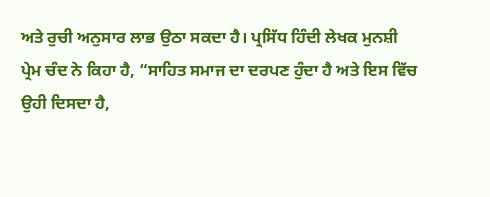ਅਤੇ ਰੁਚੀ ਅਨੁਸਾਰ ਲਾਭ ਉਠਾ ਸਕਦਾ ਹੈ। ਪ੍ਰਸਿੱਧ ਹਿੰਦੀ ਲੇਖਕ ਮੁਨਸ਼ੀ ਪ੍ਰੇਮ ਚੰਦ ਨੇ ਕਿਹਾ ਹੈ, “ਸਾਹਿਤ ਸਮਾਜ ਦਾ ਦਰਪਣ ਹੁੰਦਾ ਹੈ ਅਤੇ ਇਸ ਵਿੱਚ ਉਹੀ ਦਿਸਦਾ ਹੈ,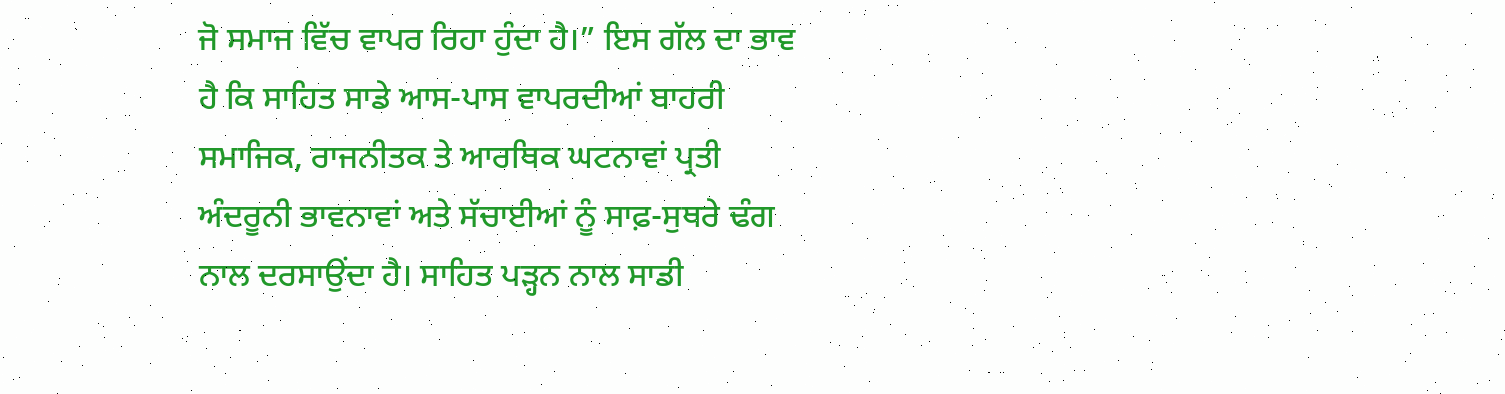ਜੋ ਸਮਾਜ ਵਿੱਚ ਵਾਪਰ ਰਿਹਾ ਹੁੰਦਾ ਹੈ।” ਇਸ ਗੱਲ ਦਾ ਭਾਵ ਹੈ ਕਿ ਸਾਹਿਤ ਸਾਡੇ ਆਸ-ਪਾਸ ਵਾਪਰਦੀਆਂ ਬਾਹਰੀ ਸਮਾਜਿਕ, ਰਾਜਨੀਤਕ ਤੇ ਆਰਥਿਕ ਘਟਨਾਵਾਂ ਪ੍ਰਤੀ ਅੰਦਰੂਨੀ ਭਾਵਨਾਵਾਂ ਅਤੇ ਸੱਚਾਈਆਂ ਨੂੰ ਸਾਫ਼-ਸੁਥਰੇ ਢੰਗ ਨਾਲ ਦਰਸਾਉਂਦਾ ਹੈ। ਸਾਹਿਤ ਪੜ੍ਹਨ ਨਾਲ ਸਾਡੀ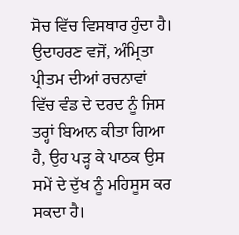ਸੋਚ ਵਿੱਚ ਵਿਸਥਾਰ ਹੁੰਦਾ ਹੈ। ਉਦਾਹਰਣ ਵਜੋਂ, ਅੰਮ੍ਰਿਤਾ ਪ੍ਰੀਤਮ ਦੀਆਂ ਰਚਨਾਵਾਂ ਵਿੱਚ ਵੰਡ ਦੇ ਦਰਦ ਨੂੰ ਜਿਸ ਤਰ੍ਹਾਂ ਬਿਆਨ ਕੀਤਾ ਗਿਆ ਹੈ, ਉਹ ਪੜ੍ਹ ਕੇ ਪਾਠਕ ਉਸ ਸਮੇਂ ਦੇ ਦੁੱਖ ਨੂੰ ਮਹਿਸੂਸ ਕਰ ਸਕਦਾ ਹੈ।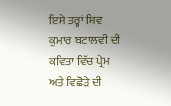ਇਸੇ ਤਰ੍ਹਾਂ ਸ਼ਿਵ ਕੁਮਾਰ ਬਟਾਲਵੀ ਦੀ ਕਵਿਤਾ ਵਿੱਚ ਪ੍ਰੇਮ ਅਤੇ ਵਿਛੋੜੇ ਦੀ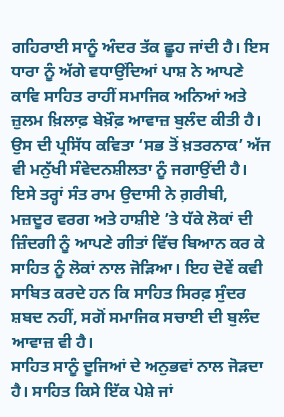ਗਹਿਰਾਈ ਸਾਨੂੰ ਅੰਦਰ ਤੱਕ ਛੂਹ ਜਾਂਦੀ ਹੈ। ਇਸ ਧਾਰਾ ਨੂੰ ਅੱਗੇ ਵਧਾਉਂਦਿਆਂ ਪਾਸ਼ ਨੇ ਆਪਣੇ ਕਾਵਿ ਸਾਹਿਤ ਰਾਹੀਂ ਸਮਾਜਿਕ ਅਨਿਆਂ ਅਤੇ ਜ਼ੁਲਮ ਖ਼ਿਲਾਫ਼ ਬੇਖ਼ੌਫ਼ ਆਵਾਜ਼ ਬੁਲੰਦ ਕੀਤੀ ਹੈ। ਉਸ ਦੀ ਪ੍ਰਸਿੱਧ ਕਵਿਤਾ ‘ਸਭ ਤੋਂ ਖ਼ਤਰਨਾਕ’ ਅੱਜ ਵੀ ਮਨੁੱਖੀ ਸੰਵੇਦਨਸ਼ੀਲਤਾ ਨੂੰ ਜਗਾਉਂਦੀ ਹੈ। ਇਸੇ ਤਰ੍ਹਾਂ ਸੰਤ ਰਾਮ ਉਦਾਸੀ ਨੇ ਗ਼ਰੀਬੀ, ਮਜ਼ਦੂਰ ਵਰਗ ਅਤੇ ਹਾਸ਼ੀਏ ’ਤੇ ਧੱਕੇ ਲੋਕਾਂ ਦੀ ਜ਼ਿੰਦਗੀ ਨੂੰ ਆਪਣੇ ਗੀਤਾਂ ਵਿੱਚ ਬਿਆਨ ਕਰ ਕੇ ਸਾਹਿਤ ਨੂੰ ਲੋਕਾਂ ਨਾਲ ਜੋੜਿਆ। ਇਹ ਦੋਵੇਂ ਕਵੀ ਸਾਬਿਤ ਕਰਦੇ ਹਨ ਕਿ ਸਾਹਿਤ ਸਿਰਫ਼ ਸੁੰਦਰ ਸ਼ਬਦ ਨਹੀਂ, ਸਗੋਂ ਸਮਾਜਿਕ ਸਚਾਈ ਦੀ ਬੁਲੰਦ ਆਵਾਜ਼ ਵੀ ਹੈ।
ਸਾਹਿਤ ਸਾਨੂੰ ਦੂਜਿਆਂ ਦੇ ਅਨੁਭਵਾਂ ਨਾਲ ਜੋੜਦਾ ਹੈ। ਸਾਹਿਤ ਕਿਸੇ ਇੱਕ ਪੇਸ਼ੇ ਜਾਂ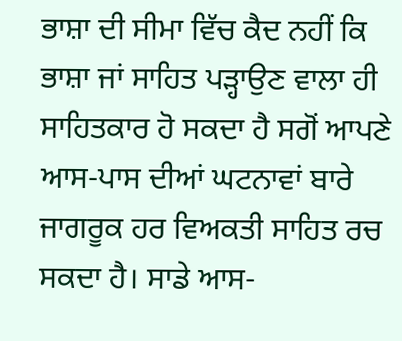ਭਾਸ਼ਾ ਦੀ ਸੀਮਾ ਵਿੱਚ ਕੈਦ ਨਹੀਂ ਕਿ ਭਾਸ਼ਾ ਜਾਂ ਸਾਹਿਤ ਪੜ੍ਹਾਉਣ ਵਾਲਾ ਹੀ ਸਾਹਿਤਕਾਰ ਹੋ ਸਕਦਾ ਹੈ ਸਗੋਂ ਆਪਣੇ ਆਸ-ਪਾਸ ਦੀਆਂ ਘਟਨਾਵਾਂ ਬਾਰੇ ਜਾਗਰੂਕ ਹਰ ਵਿਅਕਤੀ ਸਾਹਿਤ ਰਚ ਸਕਦਾ ਹੈ। ਸਾਡੇ ਆਸ-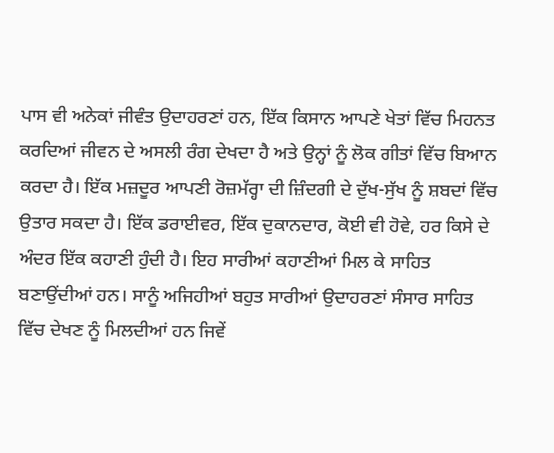ਪਾਸ ਵੀ ਅਨੇਕਾਂ ਜੀਵੰਤ ਉਦਾਹਰਣਾਂ ਹਨ, ਇੱਕ ਕਿਸਾਨ ਆਪਣੇ ਖੇਤਾਂ ਵਿੱਚ ਮਿਹਨਤ ਕਰਦਿਆਂ ਜੀਵਨ ਦੇ ਅਸਲੀ ਰੰਗ ਦੇਖਦਾ ਹੈ ਅਤੇ ਉਨ੍ਹਾਂ ਨੂੰ ਲੋਕ ਗੀਤਾਂ ਵਿੱਚ ਬਿਆਨ ਕਰਦਾ ਹੈ। ਇੱਕ ਮਜ਼ਦੂਰ ਆਪਣੀ ਰੋਜ਼ਮੱਰ੍ਹਾ ਦੀ ਜ਼ਿੰਦਗੀ ਦੇ ਦੁੱਖ-ਸੁੱਖ ਨੂੰ ਸ਼ਬਦਾਂ ਵਿੱਚ ਉਤਾਰ ਸਕਦਾ ਹੈ। ਇੱਕ ਡਰਾਈਵਰ, ਇੱਕ ਦੁਕਾਨਦਾਰ, ਕੋਈ ਵੀ ਹੋਵੇ, ਹਰ ਕਿਸੇ ਦੇ ਅੰਦਰ ਇੱਕ ਕਹਾਣੀ ਹੁੰਦੀ ਹੈ। ਇਹ ਸਾਰੀਆਂ ਕਹਾਣੀਆਂ ਮਿਲ ਕੇ ਸਾਹਿਤ ਬਣਾਉਂਦੀਆਂ ਹਨ। ਸਾਨੂੰ ਅਜਿਹੀਆਂ ਬਹੁਤ ਸਾਰੀਆਂ ਉਦਾਹਰਣਾਂ ਸੰਸਾਰ ਸਾਹਿਤ ਵਿੱਚ ਦੇਖਣ ਨੂੰ ਮਿਲਦੀਆਂ ਹਨ ਜਿਵੇਂ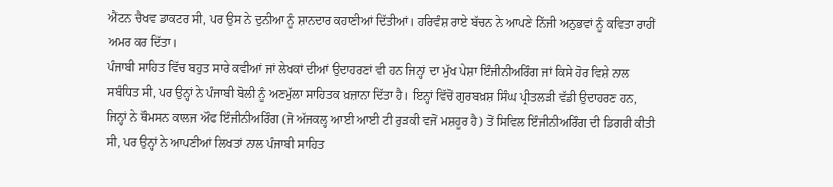ਐਂਟਨ ਚੈਖਵ ਡਾਕਟਰ ਸੀ, ਪਰ ਉਸ ਨੇ ਦੁਨੀਆ ਨੂੰ ਸ਼ਾਨਦਾਰ ਕਹਾਣੀਆਂ ਦਿੱਤੀਆਂ। ਹਰਿਵੰਸ਼ ਰਾਏ ਬੱਚਨ ਨੇ ਆਪਣੇ ਨਿੱਜੀ ਅਨੁਭਵਾਂ ਨੂੰ ਕਵਿਤਾ ਰਾਹੀਂ ਅਮਰ ਕਰ ਦਿੱਤਾ।
ਪੰਜਾਬੀ ਸਾਹਿਤ ਵਿੱਚ ਬਹੁਤ ਸਾਰੇ ਕਵੀਆਂ ਜਾਂ ਲੇਖਕਾਂ ਦੀਆਂ ਉਦਾਹਰਣਾਂ ਵੀ ਹਨ ਜਿਨ੍ਹਾਂ ਦਾ ਮੁੱਖ ਪੇਸ਼ਾ ਇੰਜੀਨੀਅਰਿੰਗ ਜਾਂ ਕਿਸੇ ਹੋਰ ਵਿਸ਼ੇ ਨਾਲ ਸਬੰਧਿਤ ਸੀ, ਪਰ ਉਨ੍ਹਾਂ ਨੇ ਪੰਜਾਬੀ ਬੋਲੀ ਨੂੰ ਅਣਮੁੱਲਾ ਸਾਹਿਤਕ ਖ਼ਜ਼ਾਨਾ ਦਿੱਤਾ ਹੈ। ਇਨ੍ਹਾਂ ਵਿੱਚੋਂ ਗੁਰਬਖ਼ਸ਼ ਸਿੰਘ ਪ੍ਰੀਤਲੜੀ ਵੱਡੀ ਉਦਾਹਰਣ ਹਨ, ਜਿਨ੍ਹਾਂ ਨੇ ਥੌਮਸਨ ਕਾਲਜ ਔਫ ਇੰਜੀਨੀਅਰਿੰਗ (ਜੋ ਅੱਜਕਲ੍ਹ ਆਈ ਆਈ ਟੀ ਰੁੜਕੀ ਵਜੋਂ ਮਸ਼ਹੂਰ ਹੈ) ਤੋਂ ਸਿਵਿਲ ਇੰਜੀਨੀਅਰਿੰਗ ਦੀ ਡਿਗਰੀ ਕੀਤੀ ਸੀ, ਪਰ ਉਨ੍ਹਾਂ ਨੇ ਆਪਣੀਆਂ ਲਿਖਤਾਂ ਨਾਲ ਪੰਜਾਬੀ ਸਾਹਿਤ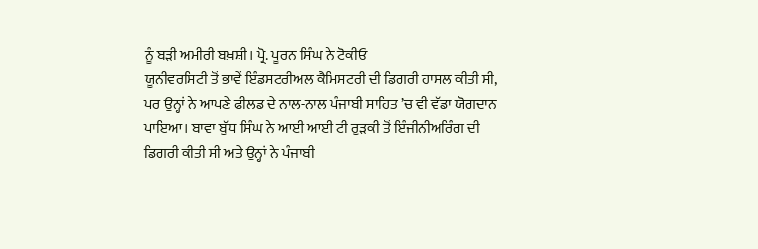ਨੂੰ ਬੜੀ ਅਮੀਰੀ ਬਖ਼ਸ਼ੀ। ਪ੍ਰੋ. ਪੂਰਨ ਸਿੰਘ ਨੇ ਟੋਕੀਓ
ਯੂਨੀਵਰਸਿਟੀ ਤੋਂ ਭਾਵੇਂ ਇੰਡਸਟਰੀਅਲ ਕੈਮਿਸਟਰੀ ਦੀ ਡਿਗਰੀ ਹਾਸਲ ਕੀਤੀ ਸੀ, ਪਰ ਉਨ੍ਹਾਂ ਨੇ ਆਪਣੇ ਫੀਲਡ ਦੇ ਨਾਲ-ਨਾਲ ਪੰਜਾਬੀ ਸਾਹਿਤ ’ਚ ਵੀ ਵੱਡਾ ਯੋਗਦਾਨ ਪਾਇਆ। ਬਾਵਾ ਬੁੱਧ ਸਿੰਘ ਨੇ ਆਈ ਆਈ ਟੀ ਰੁੜਕੀ ਤੋਂ ਇੰਜੀਨੀਅਰਿੰਗ ਦੀ ਡਿਗਰੀ ਕੀਤੀ ਸੀ ਅਤੇ ਉਨ੍ਹਾਂ ਨੇ ਪੰਜਾਬੀ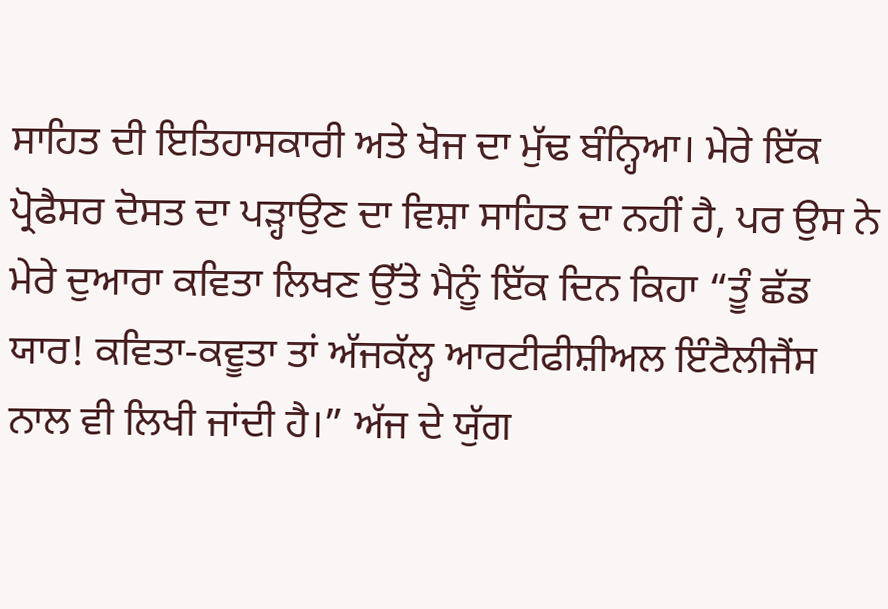ਸਾਹਿਤ ਦੀ ਇਤਿਹਾਸਕਾਰੀ ਅਤੇ ਖੋਜ ਦਾ ਮੁੱਢ ਬੰਨ੍ਹਿਆ। ਮੇਰੇ ਇੱਕ ਪ੍ਰੋਫੈਸਰ ਦੋਸਤ ਦਾ ਪੜ੍ਹਾਉਣ ਦਾ ਵਿਸ਼ਾ ਸਾਹਿਤ ਦਾ ਨਹੀਂ ਹੈ, ਪਰ ਉਸ ਨੇ ਮੇਰੇ ਦੁਆਰਾ ਕਵਿਤਾ ਲਿਖਣ ਉੱਤੇ ਮੈਨੂੰ ਇੱਕ ਦਿਨ ਕਿਹਾ “ਤੂੰ ਛੱਡ ਯਾਰ! ਕਵਿਤਾ-ਕਵੂਤਾ ਤਾਂ ਅੱਜਕੱਲ੍ਹ ਆਰਟੀਫੀਸ਼ੀਅਲ ਇੰਟੈਲੀਜੈਂਸ ਨਾਲ ਵੀ ਲਿਖੀ ਜਾਂਦੀ ਹੈ।” ਅੱਜ ਦੇ ਯੁੱਗ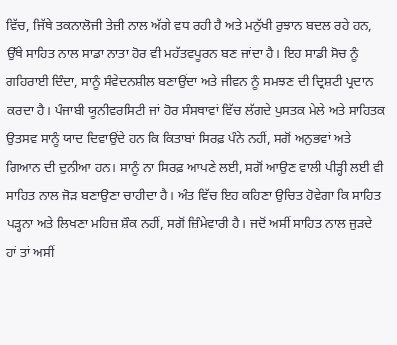ਵਿੱਚ, ਜਿੱਥੇ ਤਕਨਾਲੋਜੀ ਤੇਜ਼ੀ ਨਾਲ ਅੱਗੇ ਵਧ ਰਹੀ ਹੈ ਅਤੇ ਮਨੁੱਖੀ ਰੁਝਾਨ ਬਦਲ ਰਹੇ ਹਨ, ਉੱਥੇ ਸਾਹਿਤ ਨਾਲ ਸਾਡਾ ਨਾਤਾ ਹੋਰ ਵੀ ਮਹੱਤਵਪੂਰਨ ਬਣ ਜਾਂਦਾ ਹੈ। ਇਹ ਸਾਡੀ ਸੋਚ ਨੂੰ ਗਹਿਰਾਈ ਦਿੰਦਾ, ਸਾਨੂੰ ਸੰਵੇਦਨਸ਼ੀਲ ਬਣਾਉਂਦਾ ਅਤੇ ਜੀਵਨ ਨੂੰ ਸਮਝਣ ਦੀ ਦ੍ਰਿਸ਼ਟੀ ਪ੍ਰਦਾਨ ਕਰਦਾ ਹੈ। ਪੰਜਾਬੀ ਯੂਨੀਵਰਸਿਟੀ ਜਾਂ ਹੋਰ ਸੰਸਥਾਵਾਂ ਵਿੱਚ ਲੱਗਦੇ ਪੁਸਤਕ ਮੇਲੇ ਅਤੇ ਸਾਹਿਤਕ ਉਤਸਵ ਸਾਨੂੰ ਯਾਦ ਦਿਵਾਉਂਦੇ ਹਨ ਕਿ ਕਿਤਾਬਾਂ ਸਿਰਫ਼ ਪੰਨੇ ਨਹੀਂ, ਸਗੋਂ ਅਨੁਭਵਾਂ ਅਤੇ ਗਿਆਨ ਦੀ ਦੁਨੀਆ ਹਨ। ਸਾਨੂੰ ਨਾ ਸਿਰਫ਼ ਆਪਣੇ ਲਈ, ਸਗੋਂ ਆਉਣ ਵਾਲੀ ਪੀੜ੍ਹੀ ਲਈ ਵੀ ਸਾਹਿਤ ਨਾਲ ਜੋੜ ਬਣਾਉਣਾ ਚਾਹੀਦਾ ਹੈ। ਅੰਤ ਵਿੱਚ ਇਹ ਕਹਿਣਾ ਉਚਿਤ ਹੋਵੇਗਾ ਕਿ ਸਾਹਿਤ ਪੜ੍ਹਨਾ ਅਤੇ ਲਿਖਣਾ ਮਹਿਜ਼ ਸ਼ੌਕ ਨਹੀਂ, ਸਗੋਂ ਜ਼ਿੰਮੇਵਾਰੀ ਹੈ। ਜਦੋਂ ਅਸੀਂ ਸਾਹਿਤ ਨਾਲ ਜੁੜਦੇ ਹਾਂ ਤਾਂ ਅਸੀਂ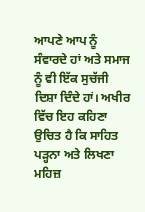ਆਪਣੇ ਆਪ ਨੂੰ ਸੰਵਾਰਦੇ ਹਾਂ ਅਤੇ ਸਮਾਜ ਨੂੰ ਵੀ ਇੱਕ ਸੁਚੱਜੀ ਦਿਸ਼ਾ ਦਿੰਦੇ ਹਾਂ। ਅਖੀਰ ਵਿੱਚ ਇਹ ਕਹਿਣਾ ਉਚਿਤ ਹੈ ਕਿ ਸਾਹਿਤ ਪੜ੍ਹਨਾ ਅਤੇ ਲਿਖਣਾ ਮਹਿਜ਼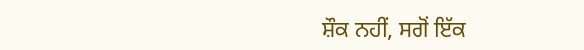ਸ਼ੌਕ ਨਹੀਂ, ਸਗੋਂ ਇੱਕ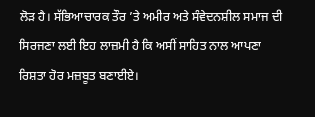ਲੋੜ ਹੈ। ਸੱਭਿਆਚਾਰਕ ਤੌਰ ’ਤੇ ਅਮੀਰ ਅਤੇ ਸੰਵੇਦਨਸ਼ੀਲ ਸਮਾਜ ਦੀ ਸਿਰਜਣਾ ਲਈ ਇਹ ਲਾਜ਼ਮੀ ਹੈ ਕਿ ਅਸੀਂ ਸਾਹਿਤ ਨਾਲ ਆਪਣਾ ਰਿਸ਼ਤਾ ਹੋਰ ਮਜ਼ਬੂਤ ਬਣਾਈਏ।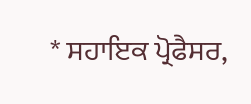* ਸਹਾਇਕ ਪ੍ਰੋਫੈਸਰ,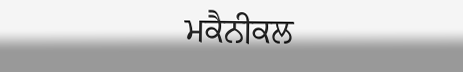ਮਕੈਨੀਕਲ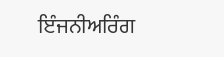ਇੰਜਨੀਅਰਿੰਗ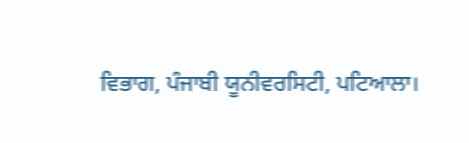ਵਿਭਾਗ, ਪੰਜਾਬੀ ਯੂਨੀਵਰਸਿਟੀ, ਪਟਿਆਲਾ।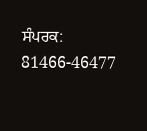ਸੰਪਰਕ: 81466-46477